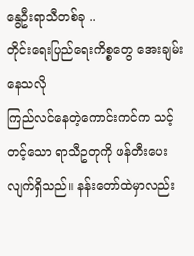နွေဦးရာသီတစ်ခု ..
တိုင်းရေးပြည်ရေးကိစ္စတွေ အေးချမ်းနေသလို
ကြည်လင်နေတဲ့ကောင်းကင်က သင့်တင့်သော ရာသီဥတုကို ဖန်တီးပေးလျက်ရှိသည်။ နန်းတော်ထဲမှာလည်း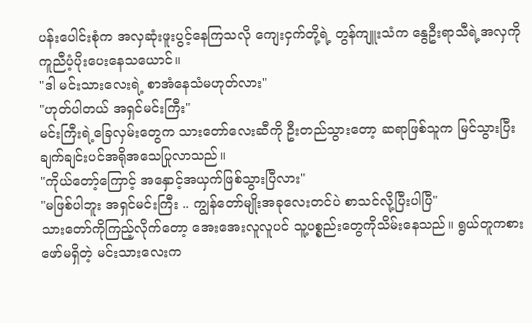ပန်းပေါင်းစုံက အလှဆုံးဖူးပွင့်နေကြသလို ကျေးငှက်တို့ရဲ့ တွန်ကျူးသံက နွေဦးရာသီရဲ့အလှကို ကူညီပံ့ပိုးပေးနေသယောင်။
"ဒါ မင်းသားလေးရဲ့ စာအံနေသံမဟုတ်လား"
"ဟုတ်ပါတယ် အရှင်မင်းကြီး"
မင်းကြီးရဲ့ခြေလှမ်းတွေက သားတော်လေးဆီကို ဦးတည်သွားတော့ ဆရာဖြစ်သူက မြင်သွားပြီး ချက်ချင်းပင်အရိုအသေပြုလာသည်။
"ကိုယ်တော့်ကြောင့် အနှောင့်အယှက်ဖြစ်သွားပြီလား"
"မဖြစ်ပါဘူး အရှင်မင်းကြီး .. ကျွန်တော်မျိုးအခုလေးတင်ပဲ စာသင်လို့ပြီးပါပြီ"
သားတော်ကိုကြည့်လိုက်တော့ အေးအေးလူလူပင် သူ့ပစ္စည်းတွေကိုသိမ်းနေသည်။ ရွယ်တူကစားဖော်မရှိတဲ့ မင်းသားလေးက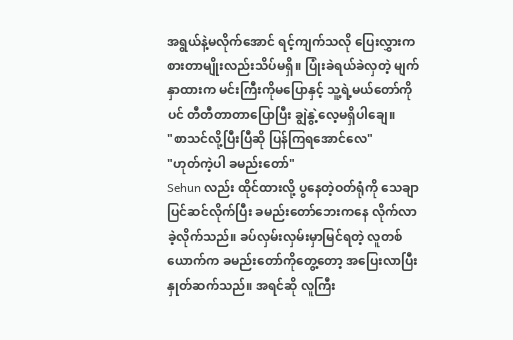အရွယ်နဲ့မလိုက်အောင် ရင့်ကျက်သလို ပြေးလွှားကစားတာမျိုးလည်းသိပ်မရှိ။ ပြုံးခဲရယ်ခဲလှတဲ့ မျက်နှာထားက မင်းကြီးကိုမပြောနှင့် သူ့ရဲ့မယ်တော်ကိုပင် တီတီတာတာပြောပြီး ချွဲနွဲ့လေ့မရှိပါချေ။
"စာသင်လို့ပြီးပြီဆို ပြန်ကြရအောင်လေ"
"ဟုတ်ကဲ့ပါ ခမည်းတော်"
Sehun လည်း ထိုင်ထားလို့ ပွနေတဲ့ဝတ်ရုံကို သေချာပြင်ဆင်လိုက်ပြီး ခမည်းတော်ဘေးကနေ လိုက်လာခဲ့လိုက်သည်။ ခပ်လှမ်းလှမ်းမှာမြင်ရတဲ့ လူတစ်ယောက်က ခမည်းတော်ကိုတွေ့တော့ အပြေးလာပြီး နှုတ်ဆက်သည်။ အရင်ဆို လူကြီး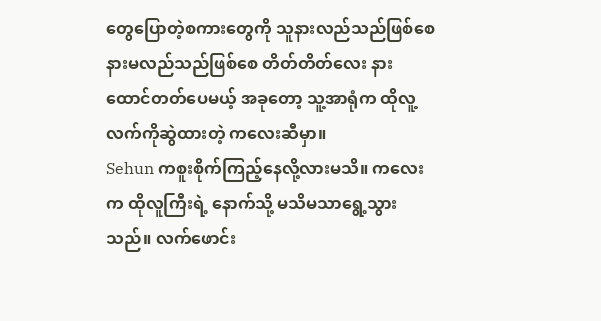တွေပြောတဲ့စကားတွေကို သူနားလည်သည်ဖြစ်စေ နားမလည်သည်ဖြစ်စေ တိတ်တိတ်လေး နားထောင်တတ်ပေမယ့် အခုတော့ သူ့အာရုံက ထိုလူ့လက်ကိုဆွဲထားတဲ့ ကလေးဆီမှာ။
Sehun ကစူးစိုက်ကြည့်နေလို့လားမသိ။ ကလေးက ထိုလူကြီးရဲ့ နောက်သို့ မသိမသာရွေ့သွားသည်။ လက်ဖောင်း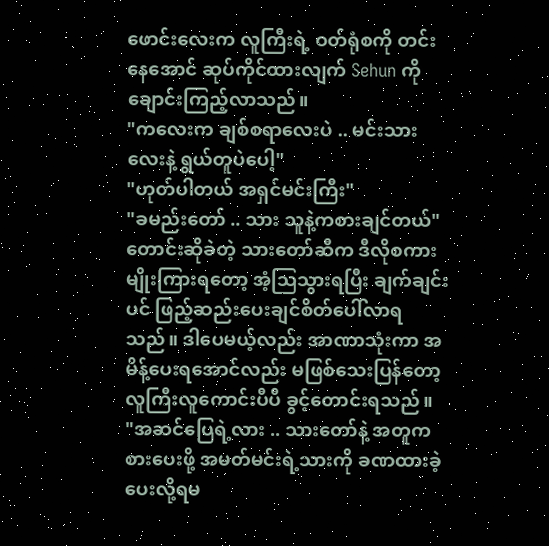ဖောင်းလေးက လူကြီးရဲ့ ဝတ်ရုံစကို တင်းနေအောင် ဆုပ်ကိုင်ထားလျက် Sehun ကိုချောင်းကြည့်လာသည်။
"ကလေးက ချစ်စရာလေးပဲ .. မင်းသားလေးနဲ့ ရွယ်တူပဲပေါ့"
"ဟုတ်ပါတယ် အရှင်မင်းကြီး"
"ခမည်းတော် .. သား သူနဲ့ကစားချင်တယ်"
တောင်းဆိုခဲတဲ့ သားတော်ဆီက ဒီလိုစကားမျိုးကြားရတော့ အံ့ဩသွားရပြီး ချက်ချင်းပင် ဖြည့်ဆည်းပေးချင်စိတ်ပေါ်လာရသည်။ ဒါပေမယ့်လည်း အာဏာသုံးကာ အမိန့်ပေးရအောင်လည်း မဖြစ်သေးပြန်တော့ လူကြီးလူကောင်းပီပီ ခွင့်တောင်းရသည်။
"အဆင်ပြေရဲ့လား .. သားတော်နဲ့ အတူကစားပေးဖို့ အမတ်မင်းရဲ့သားကို ခဏထားခဲ့ပေးလို့ရမ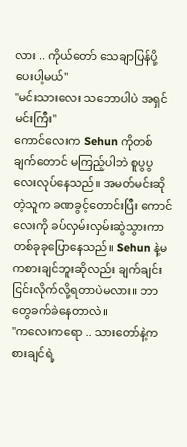လား .. ကိုယ်တော် သေချာပြန်ပို့ပေးပါ့မယ်"
"မင်းသားလေး သဘောပါပဲ အရှင်မင်းကြီး"
ကောင်လေးက Sehun ကိုတစ်ချက်တောင် မကြည့်ပါဘဲ စူပွပွလေးလုပ်နေသည်။ အမတ်မင်းဆိုတဲ့သူက ခဏခွင့်တောင်းပြီး ကောင်လေးကို ခပ်လှမ်းလှမ်းဆွဲသွားကာ တစ်ခုခုပြောနေသည်။ Sehun နဲ့မကစားချင်ဘူးဆိုလည်း ချက်ချင်းငြင်းလိုက်လို့ရတာပဲမလား။ ဘာတွေခက်ခဲနေတာလဲ။
"ကလေးကရော .. သားတော်နဲ့ကစားချင်ရဲ့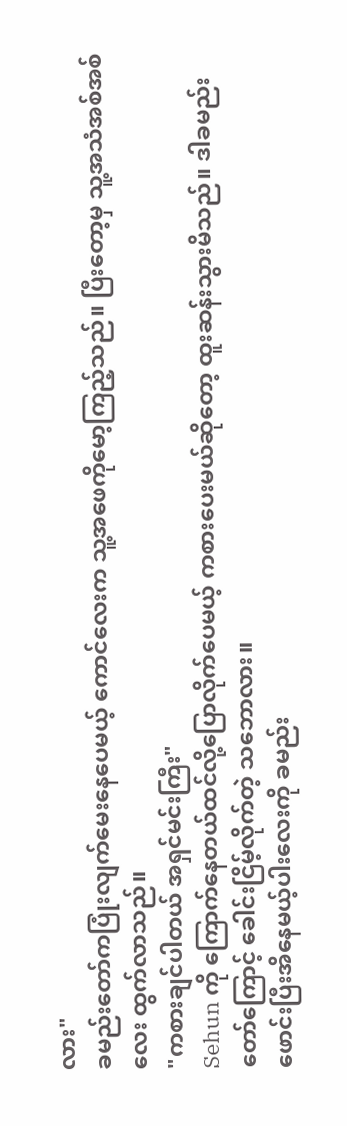လား"
ခမည်းတော်ကပြုံးလျက်မေးနေပေမယ့် ကောင်လေးက သူ့အဖေကိုမော့ကြည့်သည်။ ပြီးတော့မှ သူ့အသံအစ်အစ်လေး ထွက်လာသည်။
"ကစားချင်ပါတယ် အရှင်မင်းကြီး"
Sehun ကို ကြောက်နေတယ်ထင်လို့ပြောလိုက်ပေမယ့် ကစားပေးမယ်ဆိုတော့ ထူးဆန်းသွားမိသည်။ ဒါခမည်းတော်ကြောင့် ခေါင်းငြိမ့်လိုက်တဲ့ သဘောလား။
ဖောင်းပြီးအိနေမယ့်ပါးလေးကို ခမည်း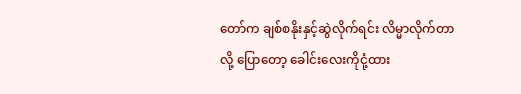တော်က ချစ်စနိုးနှင့်ဆွဲလိုက်ရင်း လိမ္မာလိုက်တာလို့ ပြောတော့ ခေါင်းလေးကိုငုံ့ထား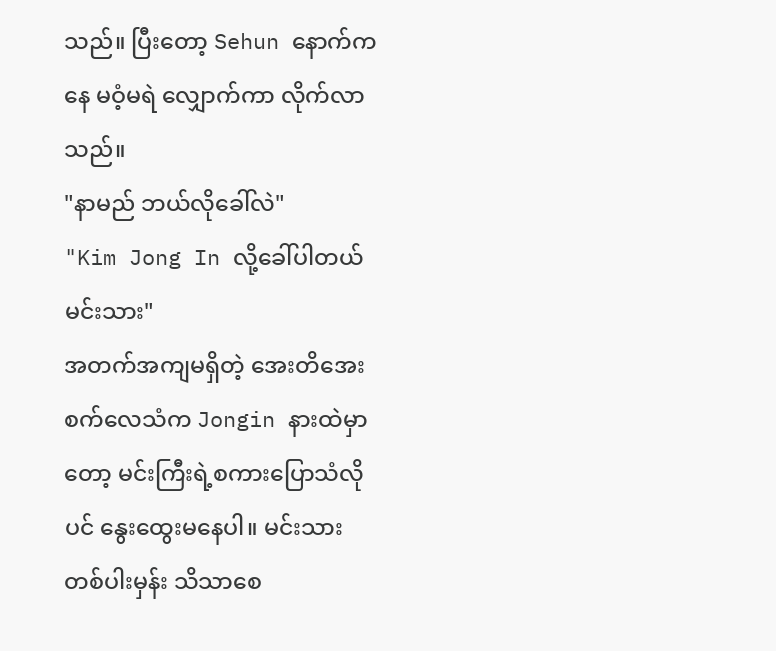သည်။ ပြီးတော့ Sehun နောက်ကနေ မဝံ့မရဲ လျှောက်ကာ လိုက်လာသည်။
"နာမည် ဘယ်လိုခေါ်လဲ"
"Kim Jong In လို့ခေါ်ပါတယ် မင်းသား"
အတက်အကျမရှိတဲ့ အေးတိအေးစက်လေသံက Jongin နားထဲမှာတော့ မင်းကြီးရဲ့စကားပြောသံလိုပင် နွေးထွေးမနေပါ။ မင်းသားတစ်ပါးမှန်း သိသာစေ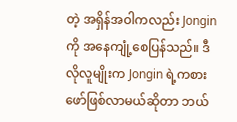တဲ့ အရှိန်အဝါကလည်း Jongin ကို အနေကျုံ့စေပြန်သည်။ ဒီလိုလူမျိုးက Jongin ရဲ့ကစားဖော်ဖြစ်လာမယ်ဆိုတာ ဘယ်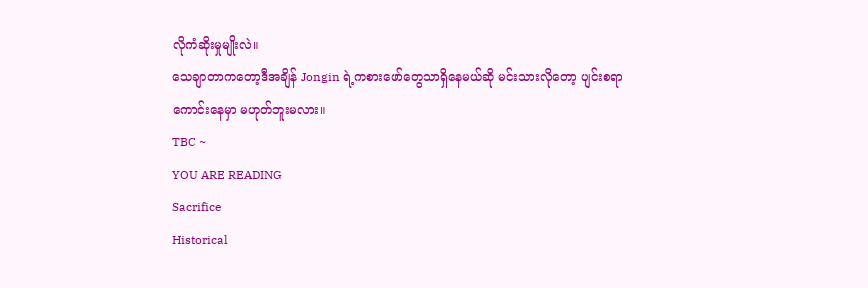လိုကံဆိုးမှုမျိုးလဲ။
သေချာတာကတော့ဒီအချိန် Jongin ရဲ့ကစားဖော်တွေသာရှိနေမယ်ဆို မင်းသားလိုတော့ ပျင်းစရာကောင်းနေမှာ မဟုတ်ဘူးမလား။
TBC ~
YOU ARE READING
Sacrifice
Historical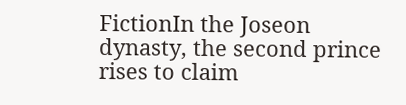FictionIn the Joseon dynasty, the second prince rises to claim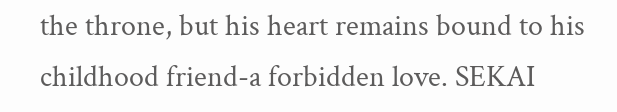the throne, but his heart remains bound to his childhood friend-a forbidden love. SEKAI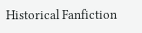Historical Fanfiction